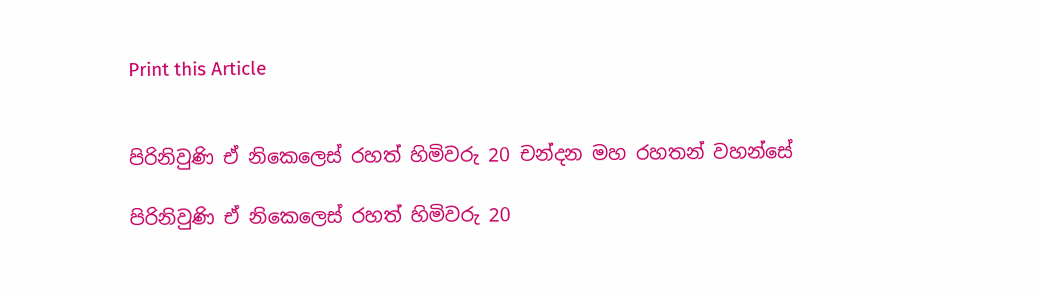Print this Article


පිරිනිවුණි ඒ නිකෙලෙස් රහත් හිමිවරු 20 චන්දන මහ රහතන් වහන්සේ

පිරිනිවුණි ඒ නිකෙලෙස් රහත් හිමිවරු 20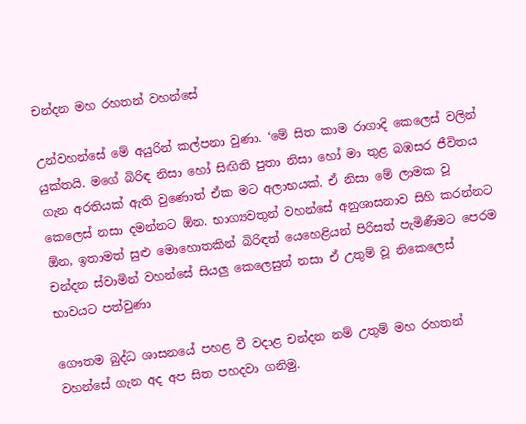චන්දන මහ රහතන් වහන්සේ

උන්වහන්සේ මේ අයුරින් කල්පනා වුණා. ‘මේ සිත කාම රාගාදි කෙලෙස් වලින් යුක්තයි. මගේ බිරිඳ නිසා හෝ සිඟිති පුතා නිසා හෝ මා තුළ බඹසර ජීවිතය ගැන අරතියක් ඇති වුණොත් ඒක මට අලාභයක්. ඒ නිසා මේ ලාමක වූ කෙලෙස් නසා දමන්නට ඕන. භාග්‍යවතුන් වහන්සේ අනුශාසනාව සිහි කරන්නට ඕන, ඉතාමත් සුළු මොහොතකින් බිරිඳත් යෙහෙළියන් පිරිසත් පැමිණීමට පෙරම චන්දන ස්වාමින් වහන්සේ සියලු කෙලෙසුන් නසා ඒ උතුම් වූ නිකෙලෙස් භාවයට පත්වුණා

ගෞතම බුද්ධ ශාසනයේ පහළ වී වදාළ චන්දන නම් උතුම් මහ රහතන් වහන්සේ ගැන අද අප සිත පහදවා ගනිමු.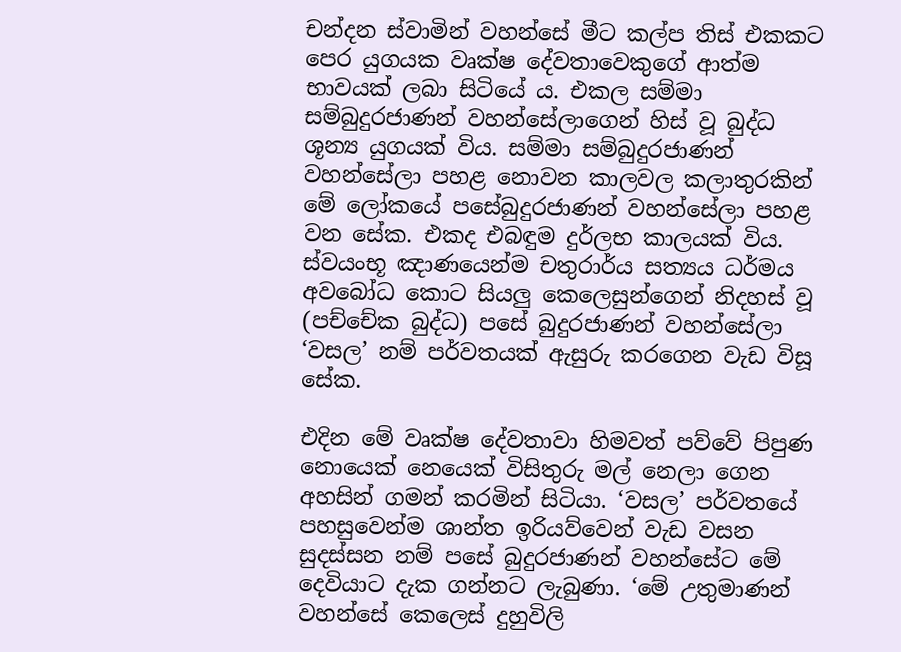චන්දන ස්වාමින් වහන්සේ මීට කල්ප තිස් එකකට පෙර යුගයක වෘක්ෂ දේවතාවෙකුගේ ආත්ම භාවයක් ලබා සිටියේ ය. එකල සම්මා සම්බුදුරජාණන් වහන්සේලාගෙන් හිස් වූ බුද්ධ ශූන්‍ය යුගයක් විය. සම්මා සම්බුදුරජාණන් වහන්සේලා පහළ නොවන කාලවල කලාතුරකින් මේ ලෝකයේ පසේබුදුරජාණන් වහන්සේලා පහළ වන සේක. එකද එබඳුම දුර්ලභ කාලයක් විය. ස්වයංභූ ඤාණයෙන්ම චතුරාර්ය සත්‍යය ධර්මය අවබෝධ කොට සියලු කෙලෙසුන්ගෙන් නිදහස් වූ (පච්චේක බුද්ධ) පසේ බුදුරජාණන් වහන්සේලා ‘වසල’ නම් පර්වතයක් ඇසුරු කරගෙන වැඩ විසූ සේක.

එදින මේ වෘක්ෂ දේවතාවා හිමවත් පව්වේ පිපුණ නොයෙක් නෙයෙක් විසිතුරු මල් නෙලා ගෙන අහසින් ගමන් කරමින් සිටියා. ‘වසල’ පර්වතයේ පහසුවෙන්ම ශාන්ත ඉරියව්වෙන් වැඩ වසන සුදස්සන නම් පසේ බුදුරජාණන් වහන්සේට මේ දෙවියාට දැක ගන්නට ලැබුණා. ‘මේ උතුමාණන් වහන්සේ කෙලෙස් දුහුවිලි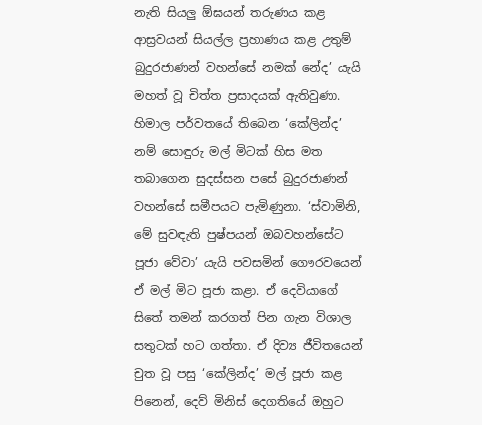නැති සියලු ඕඝයන් තරුණය කළ ආස්‍රවයන් සියල්ල ප්‍රහාණය කළ උතුම් බුදුරජාණන් වහන්සේ නමක් නේද’ යැයි මහත් වූ චිත්ත ප්‍රසාදයක් ඇතිවුණා. හිමාල පර්වතයේ තිබෙන ‘කේලින්ද’ නම් සොඳුරු මල් මිටක් හිස මත තබාගෙන සුදස්සන පසේ බුදුරජාණන් වහන්සේ සමීපයට පැමිණුනා. ‘ස්වාමිනි, මේ සුවඳැති පුෂ්පයන් ඔබවහන්සේට පූජා වේවා’ යැයි පවසමින් ගෞරවයෙන් ඒ මල් මිට පූජා කළා. ඒ දෙවියාගේ සිතේ තමන් කරගත් පින ගැන විශාල සතුටක් හට ගත්තා. ඒ දිව්‍ය ජීවිතයෙන් චුත වූ පසු ‘කේලින්ද’ මල් පූජා කළ පිනෙන්, දෙව් මිනිස් දෙගතියේ ඔහුට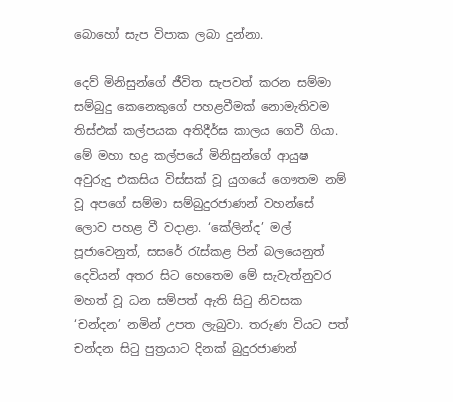බොහෝ සැප විපාක ලබා දුන්නා.

දෙව් මිනිසුන්ගේ ජීවිත සැපවත් කරන සම්මා සම්බුදු කෙනෙකුගේ පහළවීමක් නොමැතිවම තිස්එක් කල්පයක අතිදීර්ඝ කාලය ගෙවී ගියා. මේ මහා භද්‍ර කල්පයේ මිනිසුන්ගේ ආයුෂ අවුරුදු එකසිය විස්සක් වූ යුගයේ ගෞතම නම් වූ අපගේ සම්මා සම්බුදුරජාණන් වහන්සේ ලොව පහළ වී වදාළා. ‘කේලින්ද’ මල් පූජාවෙනුත්, සසරේ රැස්කළ පින් බලයෙනුත් දෙවියන් අතර සිට හෙතෙම මේ සැවැත්නුවර මහත් වූ ධන සම්පත් ඇති සිටු නිවසක ‘චන්දන’ නමින් උපත ලැබුවා. තරුණ වියට පත් චන්දන සිටු පුත්‍රයාට දිනක් බුදුරජාණන්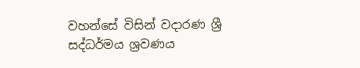වහන්සේ විසින් වදාරණ ශ්‍රී සද්ධර්මය ශ්‍රවණය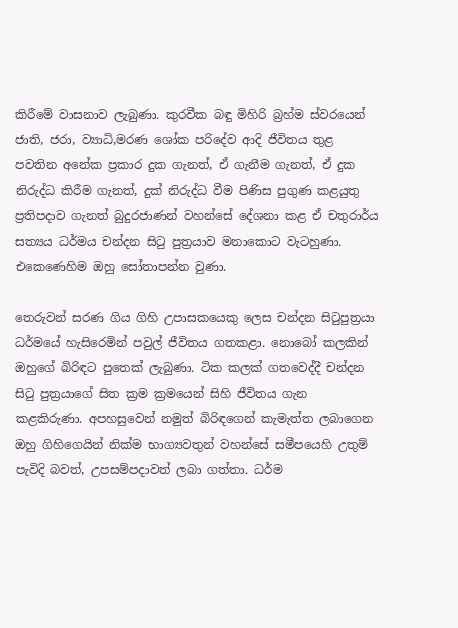කිරීමේ වාසනාව ලැබුණා. කුරවීක බඳු මිහිරි බ්‍රහ්ම ස්වරයෙන් ජාති, ජරා, ව්‍යාධි,මරණ ශෝක පරිදේව ආදි ජීවිතය තුළ පවතින අනේක ප්‍රකාර දුක ගැනත්, ඒ ගැනීම ගැනත්, ඒ දුක නිරුද්ධ කිරීම ගැනත්, දුක් නිරුද්ධ වීම පිණිස පුගුණ කළයුතු ප්‍රතිපදාව ගැනත් බුදුරජාණන් වහන්සේ දේශනා කළ ඒ චතුරාර්ය සත්‍යය ධර්මය චන්දන සිටු පුත්‍රයාව මනාකොට වැටහුණා. එකෙණෙහිම ඔහු සෝතාපන්න වුණා.

තෙරුවන් සරණ ගිය ගිහි උපාසකයෙකු ලෙස චන්දන සිටුපුත්‍රයා ධර්මයේ හැසිරෙමින් පවුල් ජීවිතය ගතකළා. නොබෝ කලකින් ඔහුගේ බිරිඳට පුතෙක් ලැබුණා. ටික කලක් ගතවෙද්දී චන්දන සිටු පුත්‍රයාගේ සිත ක්‍රම ක්‍රමයෙන් සිහි ජීවිතය ගැන කළකිරුණා. අපහසුවෙන් නමුත් බිරිඳගෙන් කැමැත්ත ලබාගෙන ඔහු ගිහිගෙයින් නික්ම භාග්‍යවතුන් වහන්සේ සමීපයෙහි උතුම් පැවිදි බවත්, උපසම්පදාවත් ලබා ගත්තා. ධර්ම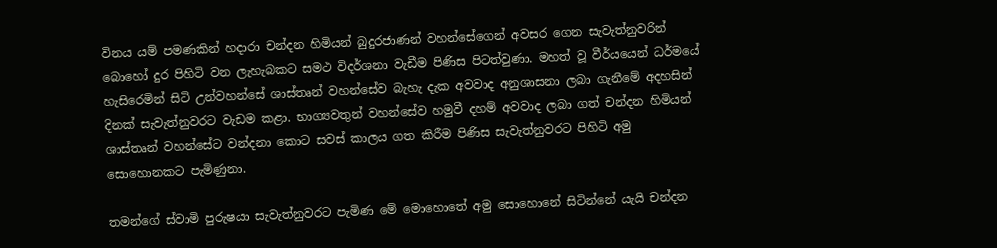විනය යම් පමණකින් හදාරා චන්දන හිමියන් බුදුරජාණන් වහන්සේගෙන් අවසර ගෙන සැවැත්නුවරින් බොහෝ දුර පිහිටි වන ලැහැබකට සමථ විදර්ශනා වැඩීම පිණිස පිටත්වුණා. මහත් වූ වීර්යයෙන් ධර්මයේ හැසිරෙමින් සිටි උන්වහන්සේ ශාස්තෘන් වහන්සේව බැහැ දැක අවවාද අනුශාසනා ලබා ගැනීමේ අදහසින් දිනක් සැවැත්නුවරට වැඩම කළා. භාග්‍යවතුන් වහන්සේව හමුවී දහම් අවවාද ලබා ගත් චන්දන හිමියන් ශාස්තෘන් වහන්සේට වන්දනා කොට සවස් කාලය ගත කිරීම පිණිස සැවැත්නුවරට පිහිටි අමු සොහොනකට පැමිණුනා.

තමන්ගේ ස්වාමි පුරුෂයා සැවැත්නුවරට පැමිණ මේ මොහොතේ අමු සොහොනේ සිටින්නේ යැයි චන්දන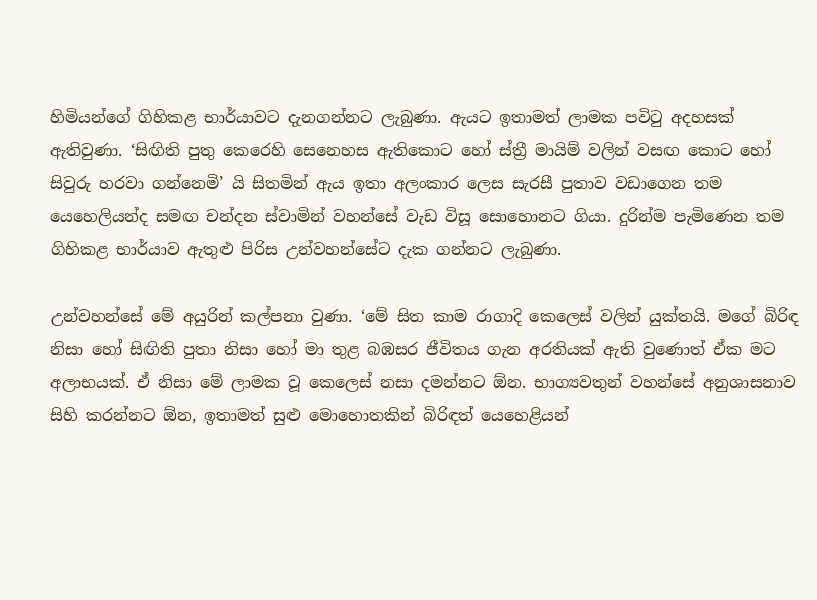හිමියන්ගේ ගිහිකළ භාර්යාවට දැනගන්නට ලැබුණා. ඇයට ඉතාමත් ලාමක පවිටු අදහසක් ඇතිවුණා. ‘සිඟිති පුතු කෙරෙහි සෙනෙහස ඇතිකොට හෝ ස්ත්‍රී මායිම් වලින් වසඟ කොට හෝ සිවුරු හරවා ගන්නෙමි’ යි සිතමින් ඇය ඉතා අලංකාර ලෙස සැරසී පුතාව වඩාගෙන තම යෙහෙලියන්ද සමඟ චන්දන ස්වාමින් වහන්සේ වැඩ විසූ සොහොනට ගියා. දුරින්ම පැමිණෙන තම ගිහිකළ භාර්යාව ඇතුළු පිරිස උන්වහන්සේට දැක ගන්නට ලැබුණා.

උන්වහන්සේ මේ අයුරින් කල්පනා වුණා. ‘මේ සිත කාම රාගාදි කෙලෙස් වලින් යුක්තයි. මගේ බිරිඳ නිසා හෝ සිඟිති පුතා නිසා හෝ මා තුළ බඹසර ජීවිතය ගැන අරතියක් ඇති වුණොත් ඒක මට අලාභයක්. ඒ නිසා මේ ලාමක වූ කෙලෙස් නසා දමන්නට ඕන. භාග්‍යවතුන් වහන්සේ අනුශාසනාව සිහි කරන්නට ඕන, ඉතාමත් සුළු මොහොතකින් බිරිඳත් යෙහෙළියන්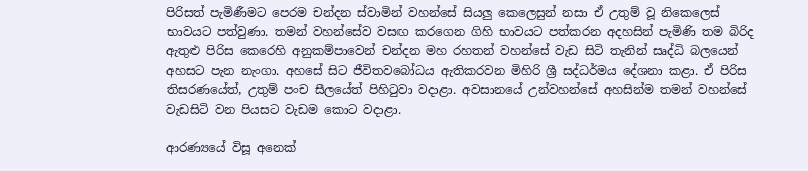පිරිසත් පැමිණීමට පෙරම චන්දන ස්වාමින් වහන්සේ සියලු කෙලෙසුන් නසා ඒ උතුම් වූ නිකෙලෙස් භාවයට පත්වුණා. තමන් වහන්සේව වසඟ කරගෙන ගිහි භාවයට පත්කරන අදහසින් පැමිණි තම බිරිද ඇතුළු පිරිස කෙරෙහි අනුකම්පාවෙන් චන්දන මහ රහතන් වහන්සේ වැඩ සිටි තැනින් සෘද්ධි බලයෙන් අහසට පැන නැංගා. අහසේ සිට ජීවිතවබෝධය ඇතිකරවන මිහිරි ශ්‍රී සද්ධර්මය දේශනා කළා. ඒ පිරිස තිසරණයේත්, උතුම් පංච සීලයේත් පිහිටුවා වදාළා. අවසානයේ උන්වහන්සේ අහසින්ම තමන් වහන්සේ වැඩසිටි වන පියසට වැඩම කොට වදාළා.

ආරණ්‍යයේ විසූ අනෙක්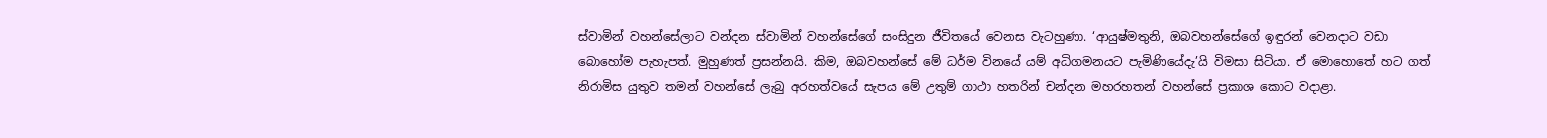ස්වාමින් වහන්සේලාට වන්දන ස්වාමින් වහන්සේගේ සංසිදුන ජීවිතයේ වෙනස වැටහුණා. ‘ආයුෂ්මතුනි, ඔබවහන්සේගේ ඉඳුරන් වෙනදාට වඩා බොහෝම පැහැපත්. මුහුණත් ප්‍රසන්නයි. කිම, ඔබවහන්සේ මේ ධර්ම විනයේ යම් අධිගමනයට පැමිණියේදැ’යි විමසා සිටියා. ඒ මොහොතේ හට ගත් නිරාමිස යුතුව තමන් වහන්සේ ලැබු අරහත්වයේ සැපය මේ උතුම් ගාථා හතරින් චන්දන මහරහතන් වහන්සේ ප්‍රකාශ කොට වදාළා.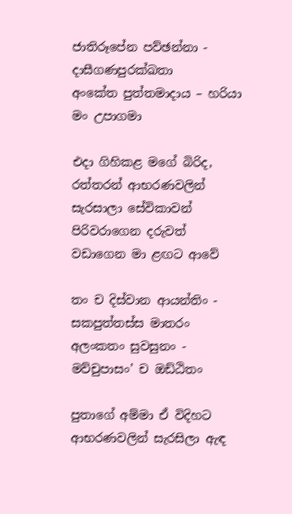ජාතිරූපේන පව්ඡන්නා - දාසීගණපුරක්ඛතා
අංකේත පුත්තමාදාය – හරියා මං උපාගමා

එදා ගිහිකළ මගේ බිරිද, රත්තරන් ආභරණවලින් සැරසාලා සේවිකාවන් පිරිවරාගෙන දරුවත් වඩාගෙන මා ළඟට ආවේ

තං ච දිස්වාන ආයන්තිං - සකපුත්තස්ස මාතරං
අලංකතං සුවසුනං - මව්චුපාසං’ ච ඔඩ්ඨිතං

පුතාගේ අම්මා ඒ විදිහට ආභරණවලින් සැරසිලා ඇඳ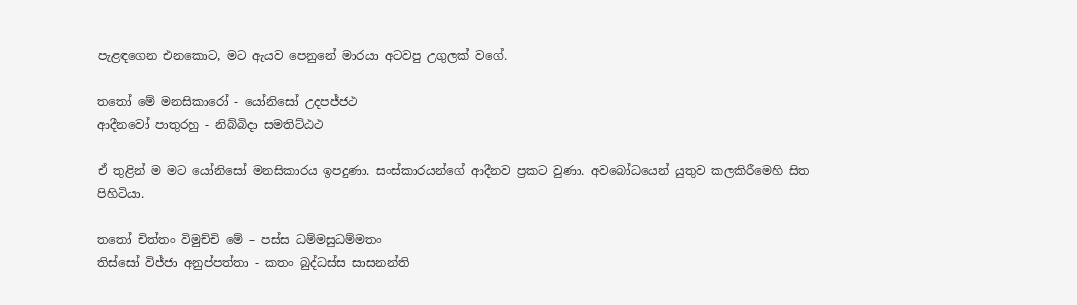පැළඳගෙන එනකොට, මට ඇයව පෙනුනේ මාරයා අටවපු උගුලක් වගේ.

තතෝ මේ මනසිකාරෝ - යෝනිසෝ උදපජ්ජථ
ආදීනවෝ පාතුරහු - නිබ්බිදා සමතිට්ඨථ

ඒ තුළින් ම මට යෝනිසෝ මනසිකාරය ඉපදුණා. සංස්කාරයන්ගේ ආදීනව ප්‍රකට වුණා. අවබෝධයෙන් යුතුව කලකිරීමෙහි සිත පිහිටියා.

තතෝ චිත්තං විමුච්චි මේ – පස්ස ධම්මසුධම්මතං
තිස්සෝ විජ්ජා අනුප්පත්තා - කතං බුද්ධස්ස සාසනන්ති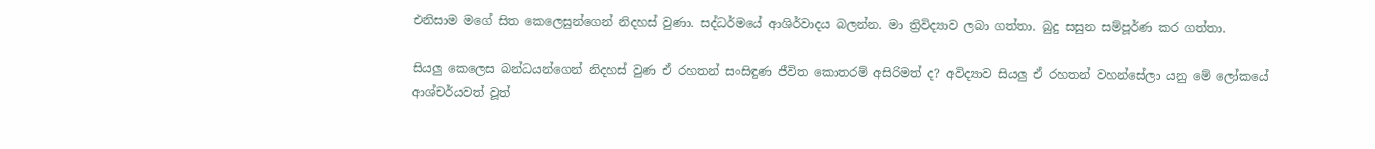එනිසාම මගේ සිත කෙලෙසුන්ගෙන් නිදහස් වුණා. සද්ධර්මයේ ආශිර්වාදය බලන්න. මා ත්‍රිවිද්‍යාව ලබා ගත්තා. බුදු සසුන සම්පූර්ණ කර ගත්තා.

සියලු කෙලෙස බන්ධයන්ගෙන් නිදහස් වුණ ඒ රහතන් සංසිඳුණ ජීවිත කොතරම් අසිරිමත් ද? අවිද්‍යාව සියලු ඒ රහතන් වහන්සේලා යනු මේ ලෝකයේ ආශ්චර්යවත් වූත්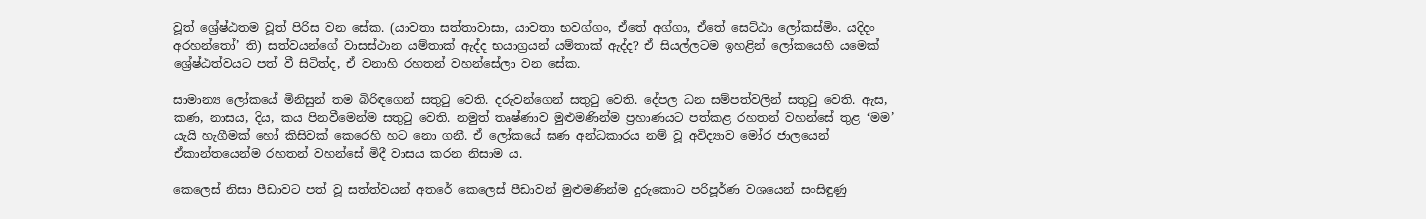වූත් ශ්‍රේෂ්ඨතම වූත් පිරිස වන සේක. (යාවතා සත්තාවාසා, යාවතා භවග්ගං, ඒතේ අග්ගා, ඒතේ සෙට්ඨා ලෝකස්මිං. යදිදං අරහන්තෝ’ ති) සත්වයන්ගේ වාසස්ථාන යම්තාක් ඇද්ද භයාග්‍රයන් යම්තාක් ඇද්ද? ඒ සියල්ලටම ඉහළින් ලෝකයෙහි යමෙක් ශ්‍රේෂ්ඨත්වයට පත් වී සිටිත්ද, ඒ වනාහි රහතන් වහන්සේලා වන සේක.

සාමාන්‍ය ලෝකයේ මිනිසුන් තම බිරිඳගෙන් සතුටු වෙති. දරුවන්ගෙන් සතුටු වෙති. දේපල ධන සම්පත්වලින් සතුටු වෙති. ඇස, කණ, නාසය, දිය, කය පිනවීමෙන්ම සතුටු වෙති. නමුත් තෘෂ්ණාව මුළුමණින්ම ප්‍රහාණයට පත්කළ රහතන් වහන්සේ තුළ ‘මම’ යැයි හැගීමක් හෝ කිසිවක් කෙරෙහි හට නො ගනී. ඒ ලෝකයේ ඝණ අන්ධකාරය නම් වූ අවිද්‍යාව මෝර ජාලයෙන් ඒකාන්තයෙන්ම රහතන් වහන්සේ මිදී වාසය කරන නිසාම ය.

කෙලෙස් නිසා පීඩාවට පත් වූ සත්ත්වයන් අතරේ කෙලෙස් පීඩාවන් මුළුමණින්ම දුරුකොට පරිපූර්ණ වශයෙන් සංසිඳුණු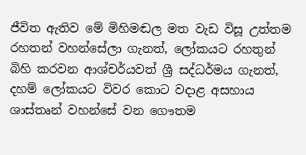ජීවිත ඇතිව මේ මිහිමඬල මත වැඩ විසූ උත්තම රහතන් වහන්සේලා ගැනත්, ලෝකයට රහතුන් බිහි කරවන ආශ්චර්යවත් ශ්‍රී සද්ධර්මය ගැනත්, දහම් ලෝකයට විවර කොට වදාළ අසහාය ශාස්තෘන් වහන්සේ වන ගෞතම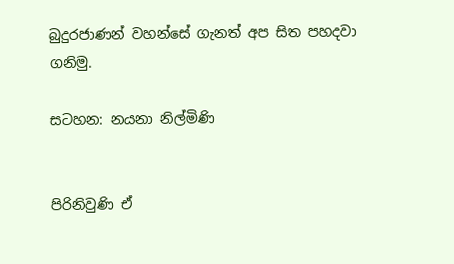බුදුරජාණන් වහන්සේ ගැනත් අප සිත පහදවා ගනිමු.

සටහන: නයනා නිල්මිණි


පිරිනිවුණි ඒ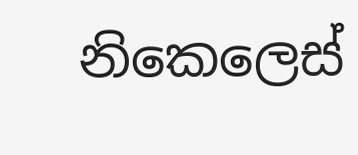නිකෙලෙස්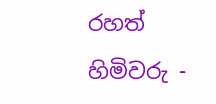රහත් හිමිවරු -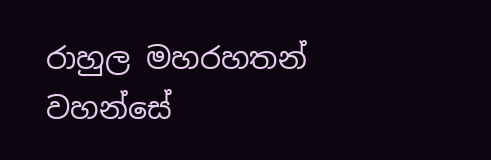රාහුල මහරහතන් වහන්සේ